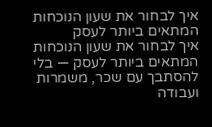איך לבחור את שעון הנוכחות המתאים ביותר לעסק
איך לבחור את שעון הנוכחות המתאים ביותר לעסק — בלי להסתבך עם שכר, משמרות ועבודה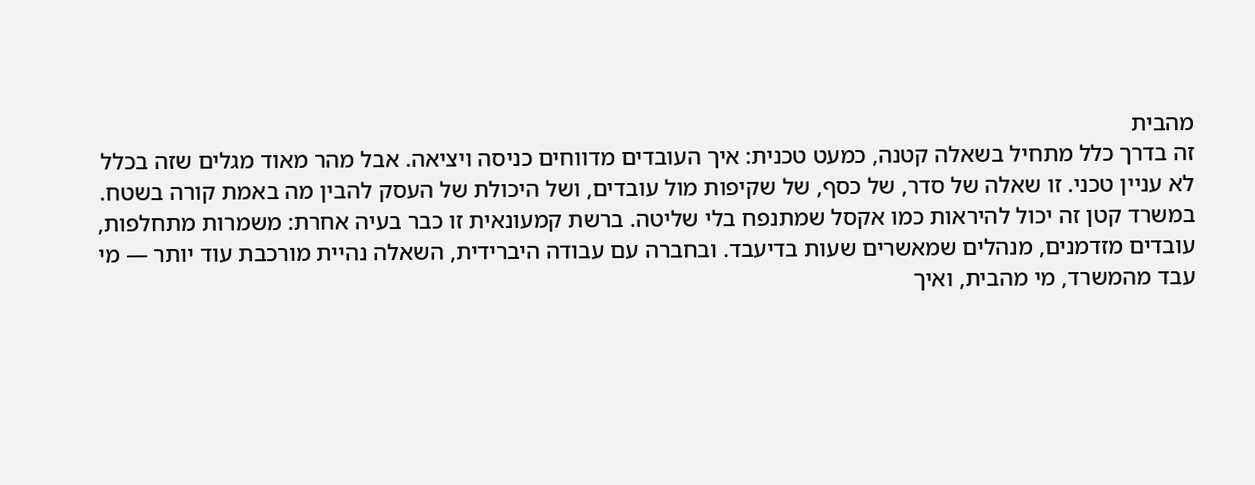מהבית
זה בדרך כלל מתחיל בשאלה קטנה, כמעט טכנית: איך העובדים מדווחים כניסה ויציאה. אבל מהר מאוד מגלים שזה בכלל לא עניין טכני. זו שאלה של סדר, של כסף, של שקיפות מול עובדים, ושל היכולת של העסק להבין מה באמת קורה בשטח.
במשרד קטן זה יכול להיראות כמו אקסל שמתנפח בלי שליטה. ברשת קמעונאית זו כבר בעיה אחרת: משמרות מתחלפות, עובדים מזדמנים, מנהלים שמאשרים שעות בדיעבד. ובחברה עם עבודה היברידית, השאלה נהיית מורכבת עוד יותר — מי עבד מהמשרד, מי מהבית, ואיך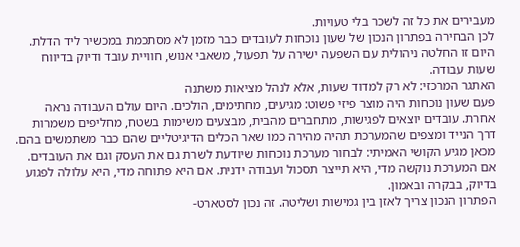מעבירים את כל זה לשכר בלי טעויות.
לכן הבחירה בפתרון הנכון של שעון נוכחות לעובדים כבר מזמן לא מסתכמת במכשיר ליד הדלת. היום זו החלטה ניהולית עם השפעה ישירה על תפעול, משאבי אנוש, חוויית עובד ודיוק בדיווח שעות עבודה.
האתגר המרכזי: לא רק למדוד שעות, אלא לנהל מציאות משתנה
פעם שעון נוכחות היה מוצר פיזי פשוט: מגיעים, מחתימים, הולכים. היום עולם העבודה נראה אחרת. עובדים יוצאים לפגישות, מתחברים מהבית, מבצעים משימות בשטח, מחליפים משמרות דרך הנייד ומצפים שהמערכת תהיה מהירה כמו שאר הכלים הדיגיטליים שהם כבר משתמשים בהם.
מכאן מגיע הקושי האמיתי: לבחור מערכת נוכחות שיודעת לשרת גם את העסק וגם את העובדים. אם המערכת נוקשה מדי, היא תייצר תסכול ועבודה ידנית. אם היא פתוחה מדי, היא עלולה לפגוע בדיוק, בבקרה ובאמון.
הפתרון הנכון צריך לאזן בין גמישות ושליטה. זה נכון לסטארט-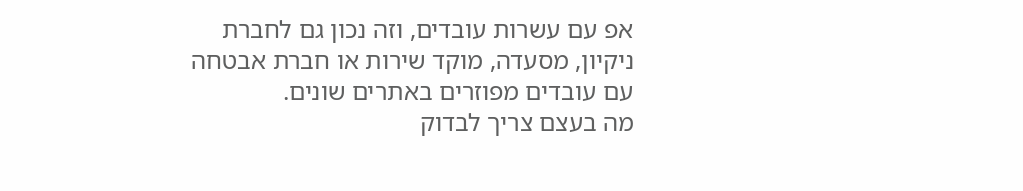אפ עם עשרות עובדים, וזה נכון גם לחברת ניקיון, מסעדה, מוקד שירות או חברת אבטחה עם עובדים מפוזרים באתרים שונים.
מה בעצם צריך לבדוק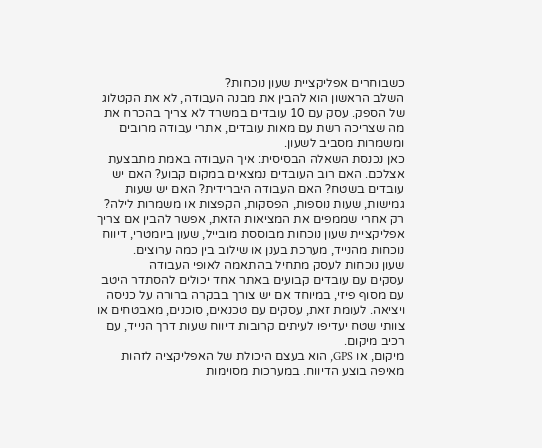כשבוחרים אפליקציית שעון נוכחות?
השלב הראשון הוא להבין את מבנה העבודה, לא את הקטלוג של הספק. עסק עם 10 עובדים במשרד לא צריך בהכרח את מה שצריכה רשת עם מאות עובדים, אתרי עבודה מרובים ומשמרות מסביב לשעון.
כאן נכנסת השאלה הבסיסית: איך העבודה באמת מתבצעת אצלכם. האם רוב העובדים נמצאים במקום קבוע? האם יש עובדים בשטח? האם העבודה היברידית? האם יש שעות גמישות, שעות נוספות, הפסקות, הקפצות או משמרות לילה?
רק אחרי שממפים את המציאות הזאת, אפשר להבין אם צריך אפליקציית שעון נוכחות מבוססת מובייל, שעון ביומטרי, דיווח נוכחות מהנייד, מערכת בענן או שילוב בין כמה ערוצים.
שעון נוכחות לעסק מתחיל בהתאמה לאופי העבודה
עסקים עם עובדים קבועים באתר אחד יכולים להסתדר היטב עם מסוף פיזי, במיוחד אם יש צורך בבקרה ברורה על כניסה ויציאה. לעומת זאת, עסקים עם טכנאים, סוכנים, מאבטחים או צוותי שטח יעדיפו לעיתים קרובות דיווח שעות דרך הנייד, עם רכיב מיקום.
מיקום, או GPS, הוא בעצם היכולת של האפליקציה לזהות מאיפה בוצע הדיווח. במערכות מסוימות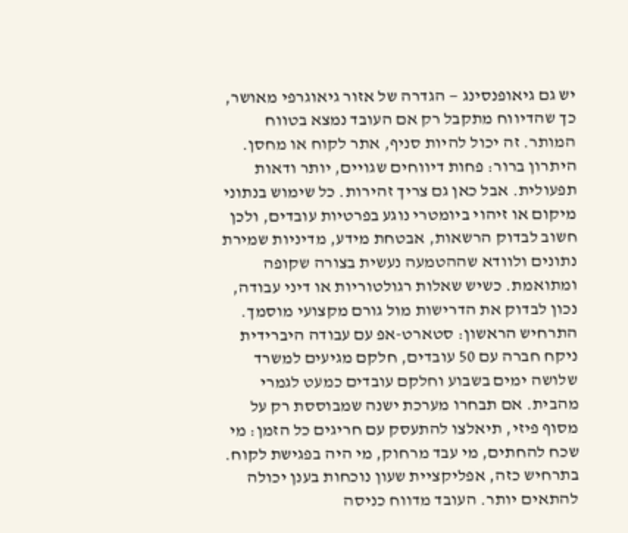יש גם גיאופנסינג — הגדרה של אזור גיאוגרפי מאושר, כך שהדיווח מתקבל רק אם העובד נמצא בטווח המותר. זה יכול להיות סניף, אתר לקוח או מחסן.
היתרון ברור: פחות דיווחים שגויים, יותר ודאות תפעולית. אבל כאן גם צריך זהירות. כל שימוש בנתוני מיקום או זיהוי ביומטרי נוגע בפרטיות עובדים, ולכן חשוב לבדוק הרשאות, אבטחת מידע, מדיניות שמירת נתונים ולוודא שההטמעה נעשית בצורה שקופה ומתואמת. כשיש שאלות רגולטוריות או דיני עבודה, נכון לבדוק את הדרישות מול גורם מקצועי מוסמך.
התרחיש הראשון: סטארט-אפ עם עבודה היברידית
ניקח חברה עם 50 עובדים, חלקם מגיעים למשרד שלושה ימים בשבוע וחלקם עובדים כמעט לגמרי מהבית. אם תבחרו מערכת ישנה שמבוססת רק על מסוף פיזי, תיאלצו להתעסק עם חריגים כל הזמן: מי שכח להחתים, מי עבד מרחוק, מי היה בפגישת לקוח.
בתרחיש כזה, אפליקציית שעון נוכחות בענן יכולה להתאים יותר. העובד מדווח כניסה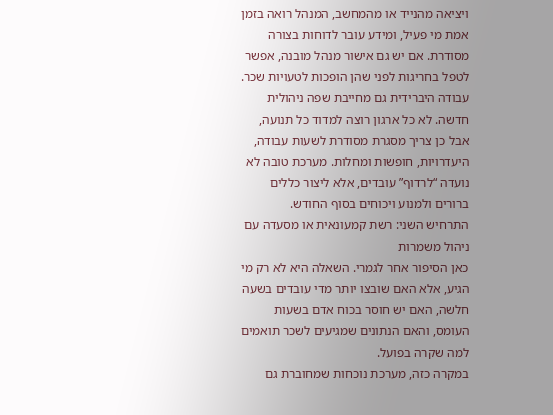ויציאה מהנייד או מהמחשב, המנהל רואה בזמן אמת מי פעיל, ומידע עובר לדוחות בצורה מסודרת. אם יש גם אישור מנהל מובנה, אפשר לטפל בחריגות לפני שהן הופכות לטעויות שכר.
עבודה היברידית גם מחייבת שפה ניהולית חדשה. לא כל ארגון רוצה למדוד כל תנועה, אבל כן צריך מסגרת מסודרת לשעות עבודה, היעדרויות, חופשות ומחלות. מערכת טובה לא נועדה “לרדוף” עובדים, אלא ליצור כללים ברורים ולמנוע ויכוחים בסוף החודש.
התרחיש השני: רשת קמעונאית או מסעדה עם ניהול משמרות
כאן הסיפור אחר לגמרי. השאלה היא לא רק מי הגיע, אלא האם שובצו יותר מדי עובדים בשעה חלשה, האם יש חוסר בכוח אדם בשעות העומס, והאם הנתונים שמגיעים לשכר תואמים למה שקרה בפועל.
במקרה כזה, מערכת נוכחות שמחוברת גם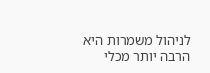לניהול משמרות היא הרבה יותר מכלי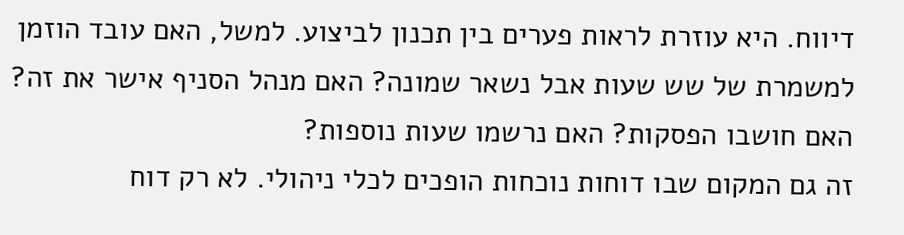דיווח. היא עוזרת לראות פערים בין תכנון לביצוע. למשל, האם עובד הוזמן למשמרת של שש שעות אבל נשאר שמונה? האם מנהל הסניף אישר את זה? האם חושבו הפסקות? האם נרשמו שעות נוספות?
זה גם המקום שבו דוחות נוכחות הופכים לכלי ניהולי. לא רק דוח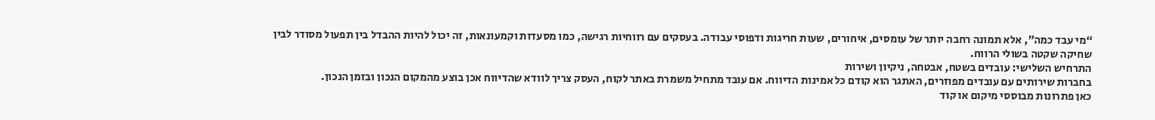“מי עבד כמה”, אלא תמונה רחבה יותר של עומסים, איחורים, שעות חריגות ודפוסי עבודה. בעסקים עם רווחיות רגישה, כמו מסעדות וקמעונאות, זה יכול להיות ההבדל בין תפעול מסודר לבין שחיקה שקטה בשולי הרווח.
התרחיש השלישי: עובדים בשטח, אבטחה, ניקיון ושירות
בחברות שירותים עם עובדים מפוזרים, האתגר הוא קודם כל אמינות הדיווח. אם עובד מתחיל משמרת באתר לקוח, העסק צריך לוודא שהדיווח אכן בוצע מהמקום הנכון ובזמן הנכון.
כאן פתרונות מבוססי מיקום או קוד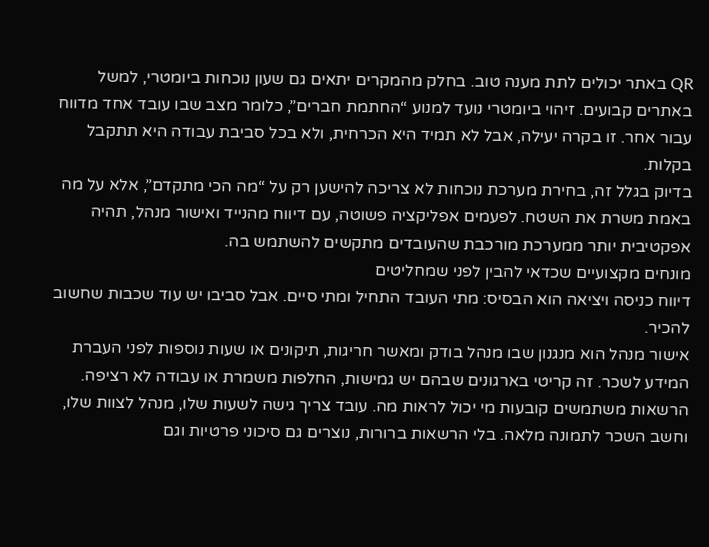QR באתר יכולים לתת מענה טוב. בחלק מהמקרים יתאים גם שעון נוכחות ביומטרי, למשל באתרים קבועים. זיהוי ביומטרי נועד למנוע “החתמת חברים”, כלומר מצב שבו עובד אחד מדווח עבור אחר. זו בקרה יעילה, אבל לא תמיד היא הכרחית, ולא בכל סביבת עבודה היא תתקבל בקלות.
בדיוק בגלל זה, בחירת מערכת נוכחות לא צריכה להישען רק על “מה הכי מתקדם”, אלא על מה באמת משרת את השטח. לפעמים אפליקציה פשוטה, עם דיווח מהנייד ואישור מנהל, תהיה אפקטיבית יותר ממערכת מורכבת שהעובדים מתקשים להשתמש בה.
מונחים מקצועיים שכדאי להבין לפני שמחליטים
דיווח כניסה ויציאה הוא הבסיס: מתי העובד התחיל ומתי סיים. אבל סביבו יש עוד שכבות שחשוב להכיר.
אישור מנהל הוא מנגנון שבו מנהל בודק ומאשר חריגות, תיקונים או שעות נוספות לפני העברת המידע לשכר. זה קריטי בארגונים שבהם יש גמישות, החלפות משמרת או עבודה לא רציפה.
הרשאות משתמשים קובעות מי יכול לראות מה. עובד צריך גישה לשעות שלו, מנהל לצוות שלו, וחשב השכר לתמונה מלאה. בלי הרשאות ברורות, נוצרים גם סיכוני פרטיות וגם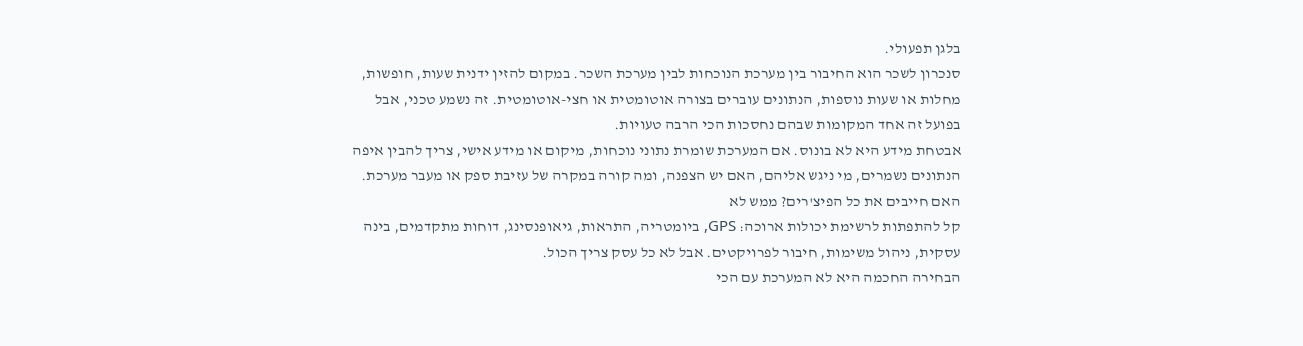בלגן תפעולי.
סנכרון לשכר הוא החיבור בין מערכת הנוכחות לבין מערכת השכר. במקום להזין ידנית שעות, חופשות, מחלות או שעות נוספות, הנתונים עוברים בצורה אוטומטית או חצי-אוטומטית. זה נשמע טכני, אבל בפועל זה אחד המקומות שבהם נחסכות הכי הרבה טעויות.
אבטחת מידע היא לא בונוס. אם המערכת שומרת נתוני נוכחות, מיקום או מידע אישי, צריך להבין איפה הנתונים נשמרים, מי ניגש אליהם, האם יש הצפנה, ומה קורה במקרה של עזיבת ספק או מעבר מערכת.
האם חייבים את כל הפיצ'רים? ממש לא
קל להתפתות לרשימת יכולות ארוכה: GPS, ביומטריה, התראות, גיאופנסינג, דוחות מתקדמים, בינה עסקית, ניהול משימות, חיבור לפרויקטים. אבל לא כל עסק צריך הכול.
הבחירה החכמה היא לא המערכת עם הכי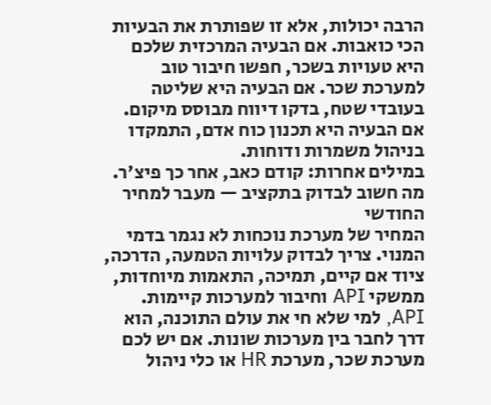הרבה יכולות, אלא זו שפותרת את הבעיות הכי כואבות. אם הבעיה המרכזית שלכם היא טעויות בשכר, חפשו חיבור טוב למערכת שכר. אם הבעיה היא שליטה בעובדי שטח, בדקו דיווח מבוסס מיקום. אם הבעיה היא תכנון כוח אדם, התמקדו בניהול משמרות ודוחות.
במילים אחרות: קודם כאב, אחר כך פיצ'ר.
מה חשוב לבדוק בתקציב — מעבר למחיר החודשי
המחיר של מערכת נוכחות לא נגמר בדמי המנוי. צריך לבדוק עלויות הטמעה, הדרכה, ציוד אם קיים, תמיכה, התאמות מיוחדות, ממשקי API וחיבור למערכות קיימות.
API, למי שלא חי את עולם התוכנה, הוא דרך לחבר בין מערכות שונות. אם יש לכם מערכת שכר, מערכת HR או כלי ניהול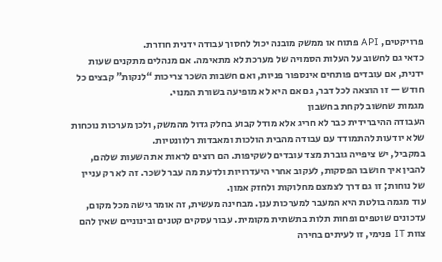פרויקטים, API פתוח או ממשק מובנה יכול לחסוך עבודה ידנית חוזרת.
כדאי גם לחשוב על העלות הסמויה של מערכת לא מתאימה. אם מנהלים מתקנים שעות ידנית, אם עובדים פותחים אינספור פניות, ואם חשבות השכר צריכות “לנקות” קבצים כל חודש — זו הוצאה לכל דבר, גם אם היא לא מופיעה בשורת המנוי.
מגמות שחשוב לקחת בחשבון
העבודה ההיברידית כבר לא חריג אלא מודל קבוע בחלק גדול מהמשק, ולכן מערכות נוכחות שלא יודעות להתמודד עם עבודה מהבית הולכות ומאבדות רלוונטיות.
במקביל, יש ציפייה גוברת מצד עובדים לשקיפות. הם רוצים לראות את השעות שלהם, להבין איך חושבו הפסקות, לעקוב אחרי היעדרויות ולדעת מה עבר לשכר. זה לא רק עניין של נוחות; זו גם דרך לצמצם מחלוקות ולחזק אמון.
עוד מגמה בולטת היא המעבר למערכות ענן. מבחינה מעשית, זה אומר גישה מכל מקום, עדכונים שוטפים ופחות תלות בתשתית מקומית. עבור עסקים קטנים ובינוניים שאין להם צוות IT פנימי, זו לעיתים בחירה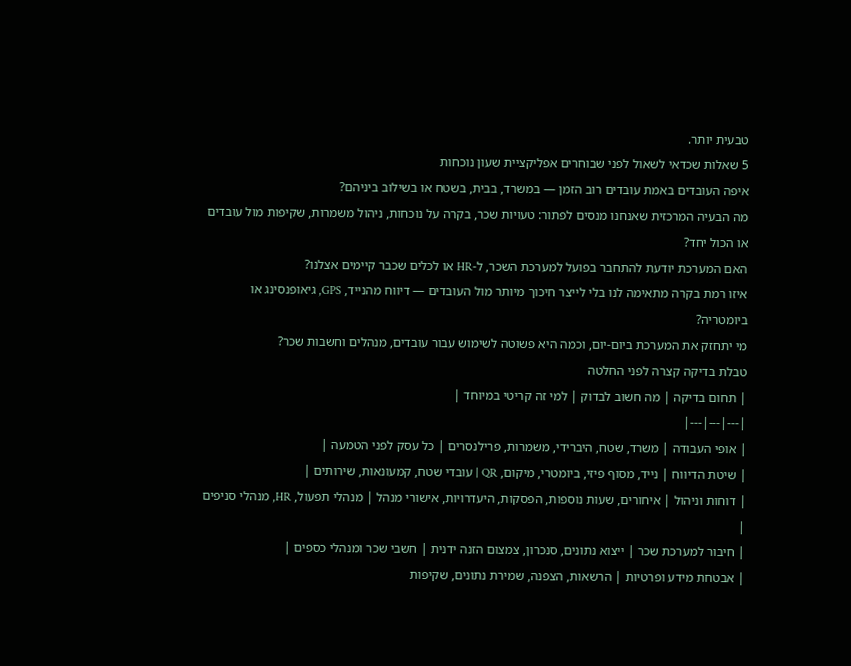טבעית יותר.
5 שאלות שכדאי לשאול לפני שבוחרים אפליקציית שעון נוכחות
איפה העובדים באמת עובדים רוב הזמן — במשרד, בבית, בשטח או בשילוב ביניהם?
מה הבעיה המרכזית שאנחנו מנסים לפתור: טעויות שכר, בקרה על נוכחות, ניהול משמרות, שקיפות מול עובדים או הכול יחד?
האם המערכת יודעת להתחבר בפועל למערכת השכר, ל-HR או לכלים שכבר קיימים אצלנו?
איזו רמת בקרה מתאימה לנו בלי לייצר חיכוך מיותר מול העובדים — דיווח מהנייד, GPS, גיאופנסינג או ביומטריה?
מי יתחזק את המערכת ביום-יום, וכמה היא פשוטה לשימוש עבור עובדים, מנהלים וחשבות שכר?
טבלת בדיקה קצרה לפני החלטה
| תחום בדיקה | מה חשוב לבדוק | למי זה קריטי במיוחד |
|---|---|---|
| אופי העבודה | משרד, שטח, היברידי, משמרות, פרילנסרים | כל עסק לפני הטמעה |
| שיטת הדיווח | נייד, מסוף פיזי, ביומטרי, מיקום, QR | עובדי שטח, קמעונאות, שירותים |
| דוחות וניהול | איחורים, שעות נוספות, הפסקות, היעדרויות, אישורי מנהל | מנהלי תפעול, HR, מנהלי סניפים |
| חיבור למערכת שכר | ייצוא נתונים, סנכרון, צמצום הזנה ידנית | חשבי שכר ומנהלי כספים |
| אבטחת מידע ופרטיות | הרשאות, הצפנה, שמירת נתונים, שקיפות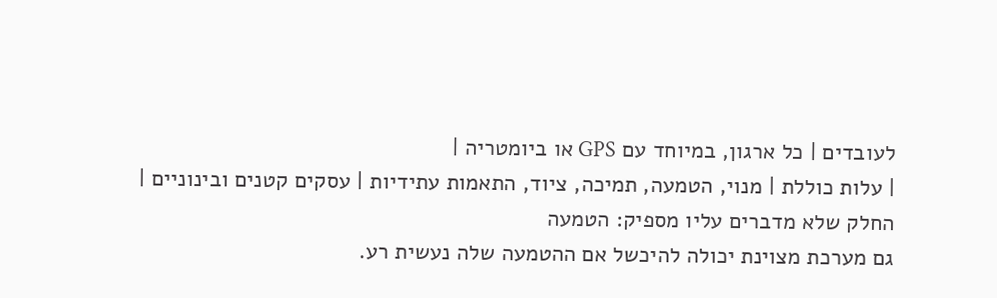לעובדים | כל ארגון, במיוחד עם GPS או ביומטריה |
| עלות כוללת | מנוי, הטמעה, תמיכה, ציוד, התאמות עתידיות | עסקים קטנים ובינוניים |
החלק שלא מדברים עליו מספיק: הטמעה
גם מערכת מצוינת יכולה להיכשל אם ההטמעה שלה נעשית רע.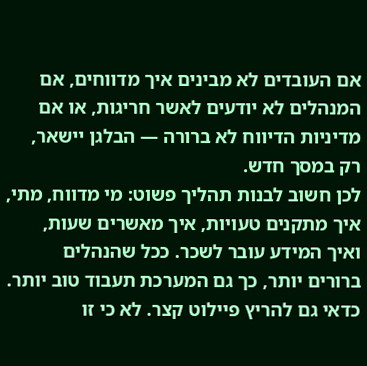אם העובדים לא מבינים איך מדווחים, אם המנהלים לא יודעים לאשר חריגות, או אם מדיניות הדיווח לא ברורה — הבלגן יישאר, רק במסך חדש.
לכן חשוב לבנות תהליך פשוט: מי מדווח, מתי, איך מתקנים טעויות, איך מאשרים שעות, ואיך המידע עובר לשכר. ככל שהנהלים ברורים יותר, כך גם המערכת תעבוד טוב יותר.
כדאי גם להריץ פיילוט קצר. לא כי זו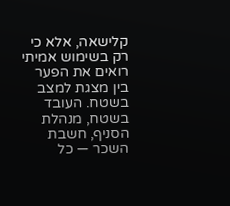קלישאה, אלא כי רק בשימוש אמיתי רואים את הפער בין מצגת למצב בשטח. העובד בשטח, מנהלת הסניף, חשבת השכר — כל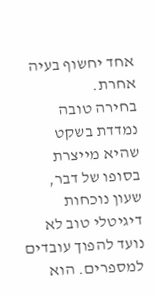אחד יחשוף בעיה אחרת.
בחירה טובה נמדדת בשקט שהיא מייצרת
בסופו של דבר, שעון נוכחות דיגיטלי טוב לא נועד להפוך עובדים למספרים. הוא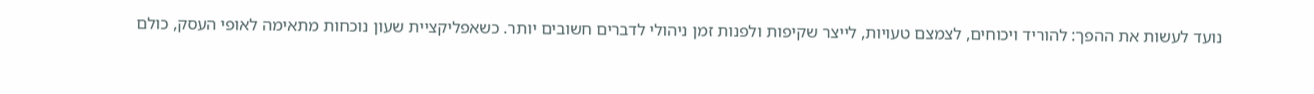נועד לעשות את ההפך: להוריד ויכוחים, לצמצם טעויות, לייצר שקיפות ולפנות זמן ניהולי לדברים חשובים יותר. כשאפליקציית שעון נוכחות מתאימה לאופי העסק, כולם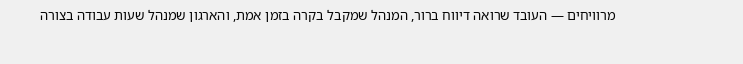מרוויחים — העובד שרואה דיווח ברור, המנהל שמקבל בקרה בזמן אמת, והארגון שמנהל שעות עבודה בצורה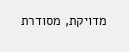מדויקת, מסודרת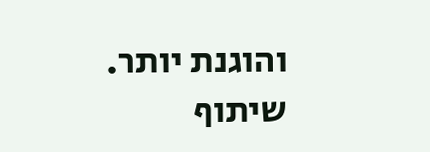והוגנת יותר.
שיתוף